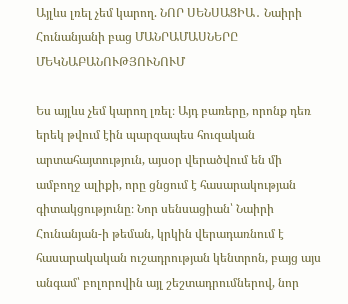Այլևս լռել չեմ կարող. ՆՈՐ ՍԵՆՍԱՑԻԱ․ Նաիրի Հունանյանի բաց ՄԱՆՐԱՄԱՍՆԵՐԸ ՄԵԿՆԱԲԱՆՈՒԹՅՈՒՆՈՒՄ

Ես այլևս չեմ կարող լռել։ Այդ բառերը, որոնք դեռ երեկ թվում էին պարզապես հուզական արտահայտություն, այսօր վերածվում են մի ամբողջ ալիքի, որը ցնցում է հասարակության գիտակցությունը։ Նոր սենսացիան՝ Նաիրի Հունանյան-ի թեման, կրկին վերադառնում է հասարակական ուշադրության կենտրոն, բայց այս անգամ՝ բոլորովին այլ շեշտադրումներով, նոր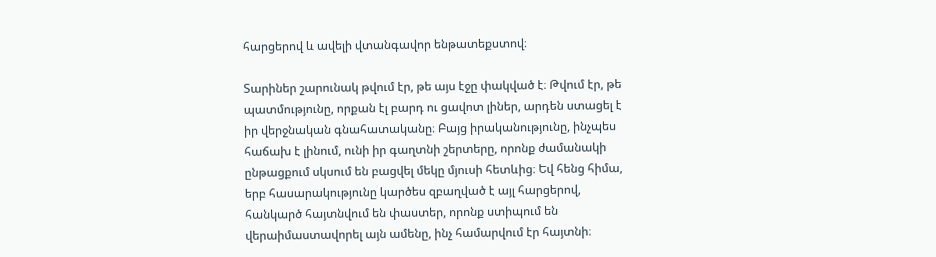հարցերով և ավելի վտանգավոր ենթատեքստով։

Տարիներ շարունակ թվում էր, թե այս էջը փակված է։ Թվում էր, թե պատմությունը, որքան էլ բարդ ու ցավոտ լիներ, արդեն ստացել է իր վերջնական գնահատականը։ Բայց իրականությունը, ինչպես հաճախ է լինում, ունի իր գաղտնի շերտերը, որոնք ժամանակի ընթացքում սկսում են բացվել մեկը մյուսի հետևից։ Եվ հենց հիմա, երբ հասարակությունը կարծես զբաղված է այլ հարցերով, հանկարծ հայտնվում են փաստեր, որոնք ստիպում են վերաիմաստավորել այն ամենը, ինչ համարվում էր հայտնի։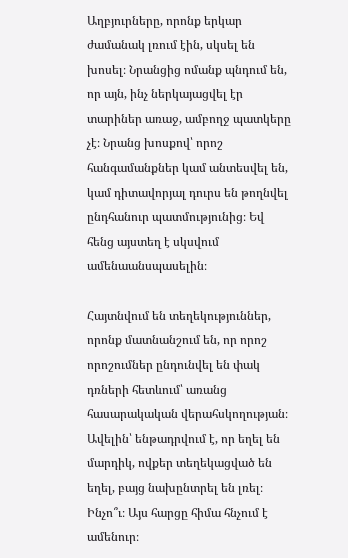Աղբյուրները, որոնք երկար ժամանակ լռում էին, սկսել են խոսել։ Նրանցից ոմանք պնդում են, որ այն, ինչ ներկայացվել էր տարիներ առաջ, ամբողջ պատկերը չէ։ Նրանց խոսքով՝ որոշ հանգամանքներ կամ անտեսվել են, կամ դիտավորյալ դուրս են թողնվել ընդհանուր պատմությունից։ Եվ հենց այստեղ է սկսվում ամենաանսպասելին։

Հայտնվում են տեղեկություններ, որոնք մատնանշում են, որ որոշ որոշումներ ընդունվել են փակ դռների հետևում՝ առանց հասարակական վերահսկողության։ Ավելին՝ ենթադրվում է, որ եղել են մարդիկ, ովքեր տեղեկացված են եղել, բայց նախընտրել են լռել։ Ինչո՞ւ։ Այս հարցը հիմա հնչում է ամենուր։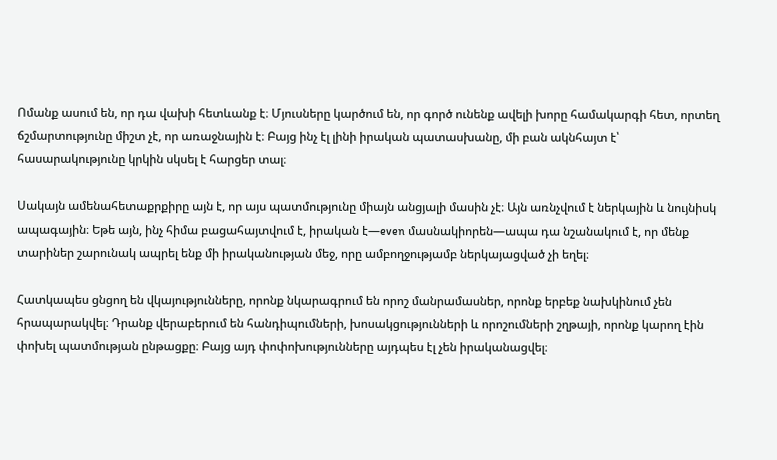Ոմանք ասում են, որ դա վախի հետևանք է։ Մյուսները կարծում են, որ գործ ունենք ավելի խորը համակարգի հետ, որտեղ ճշմարտությունը միշտ չէ, որ առաջնային է։ Բայց ինչ էլ լինի իրական պատասխանը, մի բան ակնհայտ է՝ հասարակությունը կրկին սկսել է հարցեր տալ։

Սակայն ամենահետաքրքիրը այն է, որ այս պատմությունը միայն անցյալի մասին չէ։ Այն առնչվում է ներկային և նույնիսկ ապագային։ Եթե այն, ինչ հիմա բացահայտվում է, իրական է—even մասնակիորեն—ապա դա նշանակում է, որ մենք տարիներ շարունակ ապրել ենք մի իրականության մեջ, որը ամբողջությամբ ներկայացված չի եղել։

Հատկապես ցնցող են վկայությունները, որոնք նկարագրում են որոշ մանրամասներ, որոնք երբեք նախկինում չեն հրապարակվել։ Դրանք վերաբերում են հանդիպումների, խոսակցությունների և որոշումների շղթայի, որոնք կարող էին փոխել պատմության ընթացքը։ Բայց այդ փոփոխությունները այդպես էլ չեն իրականացվել։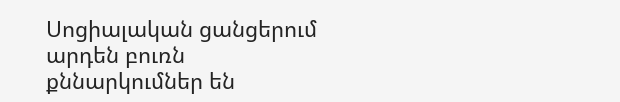Սոցիալական ցանցերում արդեն բուռն քննարկումներ են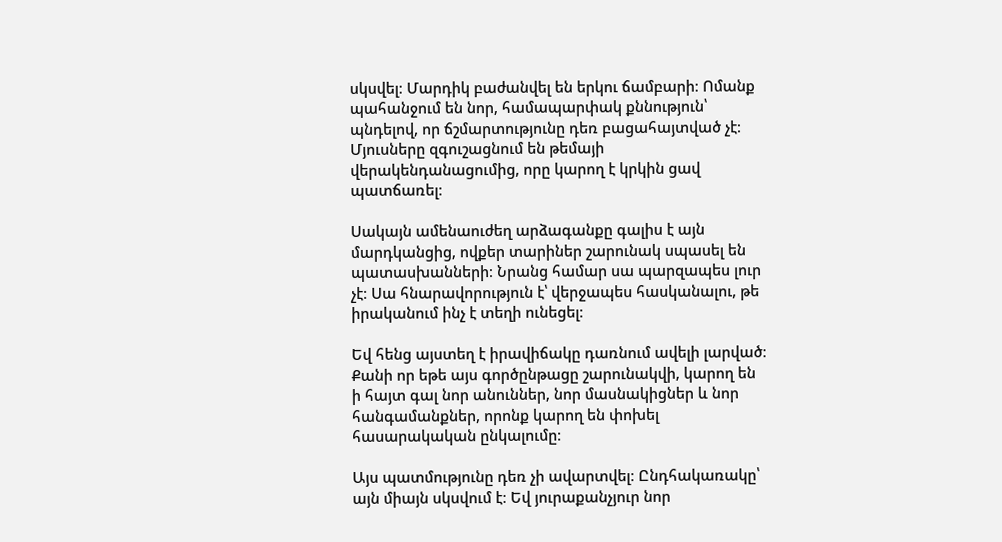սկսվել։ Մարդիկ բաժանվել են երկու ճամբարի։ Ոմանք պահանջում են նոր, համապարփակ քննություն՝ պնդելով, որ ճշմարտությունը դեռ բացահայտված չէ։ Մյուսները զգուշացնում են թեմայի վերակենդանացումից, որը կարող է կրկին ցավ պատճառել։

Սակայն ամենաուժեղ արձագանքը գալիս է այն մարդկանցից, ովքեր տարիներ շարունակ սպասել են պատասխանների։ Նրանց համար սա պարզապես լուր չէ։ Սա հնարավորություն է՝ վերջապես հասկանալու, թե իրականում ինչ է տեղի ունեցել։

Եվ հենց այստեղ է իրավիճակը դառնում ավելի լարված։ Քանի որ եթե այս գործընթացը շարունակվի, կարող են ի հայտ գալ նոր անուններ, նոր մասնակիցներ և նոր հանգամանքներ, որոնք կարող են փոխել հասարակական ընկալումը։

Այս պատմությունը դեռ չի ավարտվել։ Ընդհակառակը՝ այն միայն սկսվում է։ Եվ յուրաքանչյուր նոր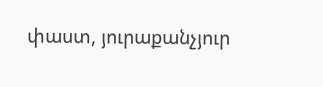փաստ, յուրաքանչյուր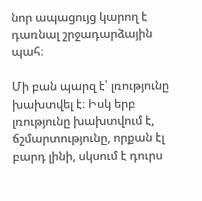նոր ապացույց կարող է դառնալ շրջադարձային պահ։

Մի բան պարզ է՝ լռությունը խախտվել է։ Իսկ երբ լռությունը խախտվում է, ճշմարտությունը, որքան էլ բարդ լինի, սկսում է դուրս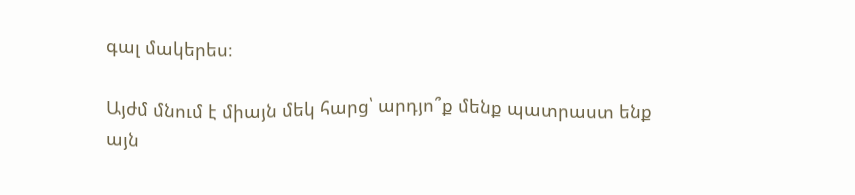գալ մակերես։

Այժմ մնում է միայն մեկ հարց՝ արդյո՞ք մենք պատրաստ ենք այն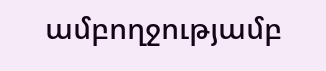ամբողջությամբ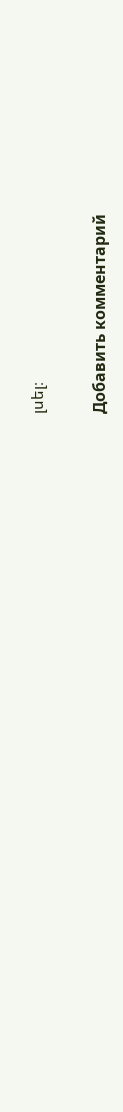լսել։

Добавить комментарий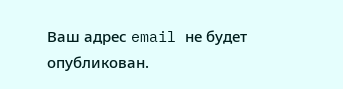Ваш адрес email не будет опубликован.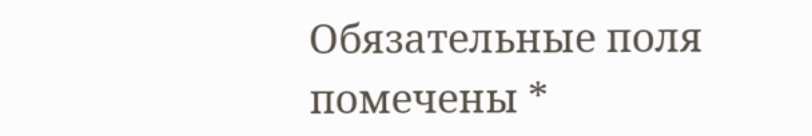Обязательные поля помечены *